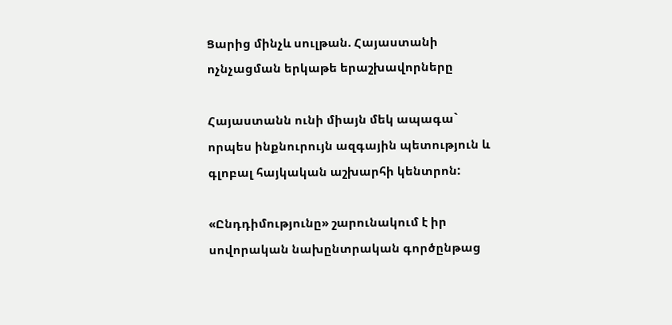Ցարից մինչև սուլթան. Հայաստանի ոչնչացման երկաթե երաշխավորները

Հայաստանն ունի միայն մեկ ապագա` որպես ինքնուրույն ազգային պետություն և գլոբալ հայկական աշխարհի կենտրոն:

«Ընդդիմությունը» շարունակում է իր սովորական նախընտրական գործընթաց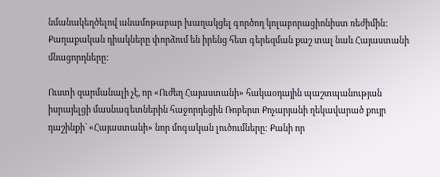նմանակեղծելով անամոթաբար խաղակցել գործող կոլաբորացիոնիստ ռեժիմին: Քաղաքական դիակները փորձում են իրենց հետ գերեզման քաշ տալ նաև Հայաստանի մնացորդները:

Ուստի զարմանալի չէ, որ «Ուժեղ Հայաստանի» հակաօդային պաշտպանության իսրայելցի մասնագետներին հաջորդեցին Ռոբերտ Քոչարյանի ղեկավարած քույր դաշինքի` «Հայաստանի» նոր մոգական լուծումները: Քանի որ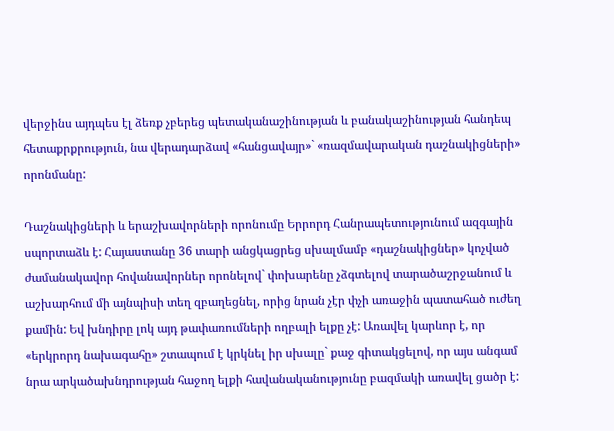վերջինս այդպես էլ ձեռք չբերեց պետականաշինության և բանակաշինության հանդեպ հետաքրքրություն, նա վերադարձավ «հանցավայր»` «ռազմավարական դաշնակիցների» որոնմանը:

Դաշնակիցների և երաշխավորների որոնումը Երրորդ Հանրապետությունում ազգային սպորտաձև է: Հայաստանը 36 տարի անցկացրեց սխալմամբ «դաշնակիցներ» կոչված ժամանակավոր հովանավորներ որոնելով` փոխարենը չձգտելով տարածաշրջանում և աշխարհում մի այնպիսի տեղ զբաղեցնել, որից նրան չէր փչի առաջին պատահած ուժեղ քամին: Եվ խնդիրը լոկ այդ թափառումների ողբալի ելքը չէ: Առավել կարևոր է, որ «երկրորդ նախագահը» շտապում է կրկնել իր սխալը` քաջ գիտակցելով, որ այս անգամ նրա արկածախնդրության հաջող ելքի հավանականությունը բազմակի առավել ցածր է: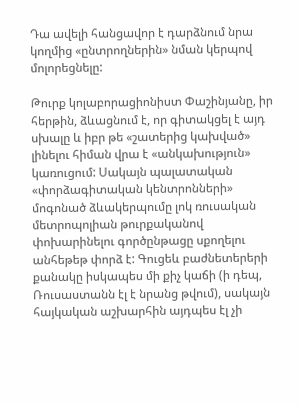Դա ավելի հանցավոր է դարձնում նրա կողմից «ընտրողներին» նման կերպով մոլորեցնելը:

Թուրք կոլաբորացիոնիստ Փաշինյանը, իր հերթին, ձևացնում է, որ գիտակցել է այդ սխալը և իբր թե «շատերից կախված» լինելու հիման վրա է «անկախություն» կառուցում: Սակայն պալատական «փորձագիտական կենտրոնների» մոգոնած ձևակերպումը լոկ ռուսական մետրոպոլիան թուրքականով փոխարինելու գործընթացը սքողելու անհեթեթ փորձ է: Գուցեև բաժնետերերի քանակը իսկապես մի քիչ կաճի (ի դեպ, Ռուսաստանն էլ է նրանց թվում), սակայն հայկական աշխարհին այդպես էլ չի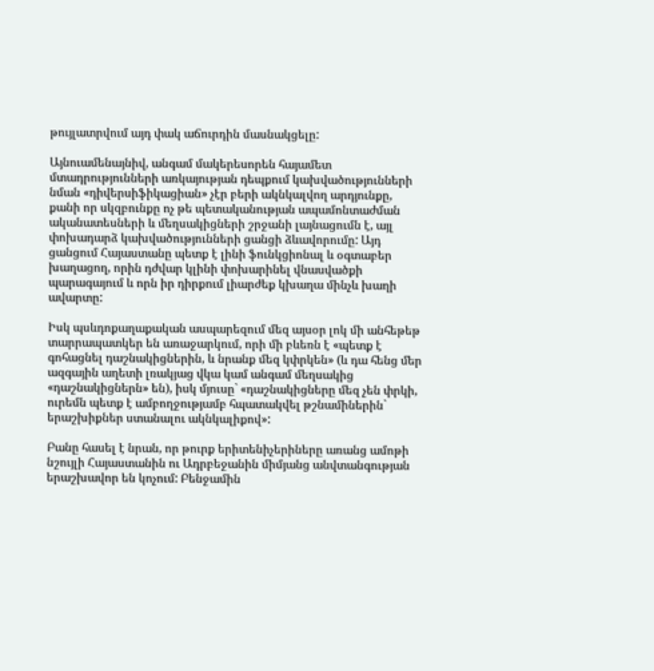թույլատրվում այդ փակ աճուրդին մասնակցելը:

Այնուամենայնիվ, անգամ մակերեսորեն հայամետ մտադրությունների առկայության դեպքում կախվածությունների նման «դիվերսիֆիկացիան» չէր բերի ակնկալվող արդյունքը, քանի որ սկզբունքը ոչ թե պետականության ապամոնտաժման ականատեսների և մեղսակիցների շրջանի լայնացումն է, այլ փոխադարձ կախվածությունների ցանցի ձևավորումը: Այդ ցանցում Հայաստանը պետք է լինի ֆունկցիոնալ և օգտաբեր խաղացող, որին դժվար կլինի փոխարինել վնասվածքի պարագայում և որն իր դիրքում լիարժեք կխաղա մինչև խաղի ավարտը:

Իսկ պսևդոքաղաքական ասպարեզում մեզ այսօր լոկ մի անհեթեթ տարրապատկեր են առաջարկում, որի մի բևեռն է «պետք է գոհացնել դաշնակիցներին, և նրանք մեզ կփրկեն» (և դա հենց մեր ազգային աղետի լռակյաց վկա կամ անգամ մեղսակից «դաշնակիցներն» են), իսկ մյուսը` «դաշնակիցները մեզ չեն փրկի, ուրեմն պետք է ամբողջությամբ հպատակվել թշնամիներին` երաշխիքներ ստանալու ակնկալիքով»:

Բանը հասել է նրան, որ թուրք երիտենիչերիները առանց ամոթի նշույլի Հայաստանին ու Ադրբեջանին միմյանց անվտանգության երաշխավոր են կոչում: Բենջամին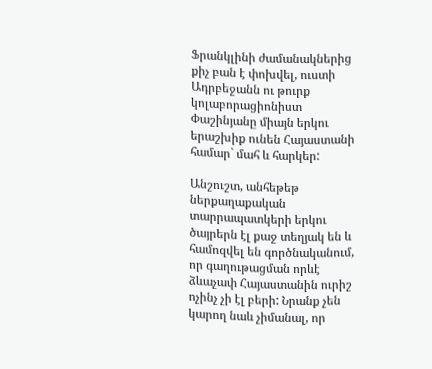Ֆրանկլինի ժամանակներից քիչ բան է փոխվել, ուստի Ադրբեջանն ու թուրք կոլաբորացիոնիստ Փաշինյանը միայն երկու երաշխիք ունեն Հայաստանի համար` մահ և հարկեր:

Անշուշտ, անհեթեթ ներքաղաքական տարրապատկերի երկու ծայրերն էլ քաջ տեղյակ են և համոզվել են գործնականում, որ գաղութացման որևէ ձևաչափ Հայաստանին ուրիշ ոչինչ չի էլ բերի: Նրանք չեն կարող նաև չիմանալ, որ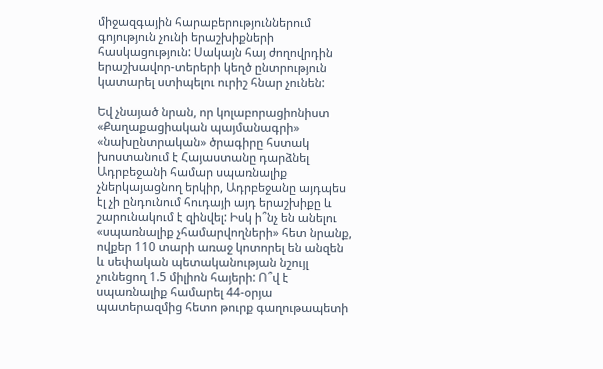միջազգային հարաբերություններում գոյություն չունի երաշխիքների հասկացություն: Սակայն հայ ժողովրդին երաշխավոր-տերերի կեղծ ընտրություն կատարել ստիպելու ուրիշ հնար չունեն:

Եվ չնայած նրան, որ կոլաբորացիոնիստ «Քաղաքացիական պայմանագրի» «նախընտրական» ծրագիրը հստակ խոստանում է Հայաստանը դարձնել Ադրբեջանի համար սպառնալիք չներկայացնող երկիր, Ադրբեջանը այդպես էլ չի ընդունում հուդայի այդ երաշխիքը և շարունակում է զինվել: Իսկ ի՞նչ են անելու «սպառնալիք չհամարվողների» հետ նրանք, ովքեր 110 տարի առաջ կոտորել են անզեն և սեփական պետականության նշույլ չունեցող 1.5 միլիոն հայերի: Ո՞վ է սպառնալիք համարել 44-օրյա պատերազմից հետո թուրք գաղութապետի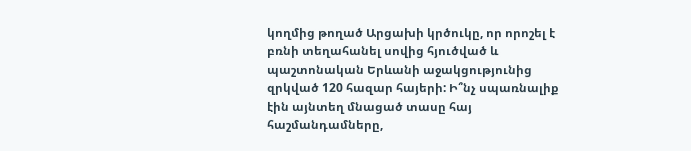կողմից թողած Արցախի կրծուկը, որ որոշել է բռնի տեղահանել սովից հյուծված և պաշտոնական Երևանի աջակցությունից զրկված 120 հազար հայերի: Ի՞նչ սպառնալիք էին այնտեղ մնացած տասը հայ հաշմանդամները,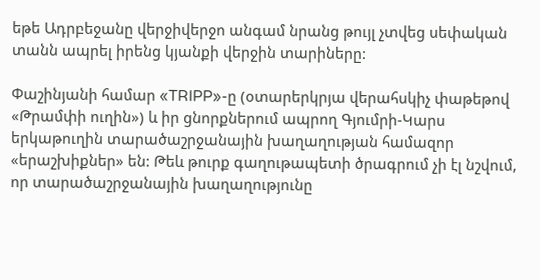եթե Ադրբեջանը վերջիվերջո անգամ նրանց թույլ չտվեց սեփական տանն ապրել իրենց կյանքի վերջին տարիները:

Փաշինյանի համար «TRIPP»-ը (օտարերկրյա վերահսկիչ փաթեթով «Թրամփի ուղին») և իր ցնորքներում ապրող Գյումրի-Կարս երկաթուղին տարածաշրջանային խաղաղության համազոր «երաշխիքներ» են: Թեև թուրք գաղութապետի ծրագրում չի էլ նշվում, որ տարածաշրջանային խաղաղությունը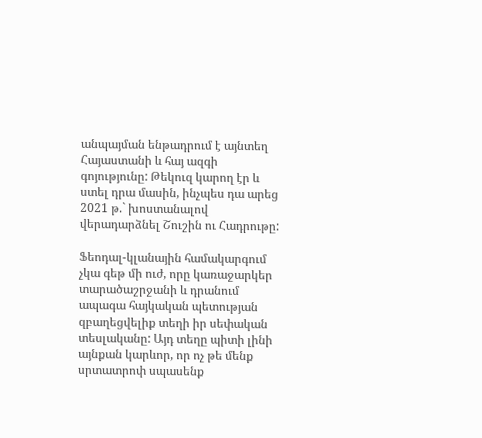անպայման ենթադրում է այնտեղ Հայաստանի և հայ ազգի գոյությունը: Թեկուզ կարող էր և ստել դրա մասին, ինչպես դա արեց 2021 թ.` խոստանալով վերադարձնել Շուշին ու Հադրութը:

Ֆեոդալ-կլանային համակարգում չկա գեթ մի ուժ, որը կառաջարկեր տարածաշրջանի և դրանում ապագա հայկական պետության զբաղեցվելիք տեղի իր սեփական տեսլականը: Այդ տեղը պիտի լինի այնքան կարևոր, որ ոչ թե մենք սրտատրոփ սպասենք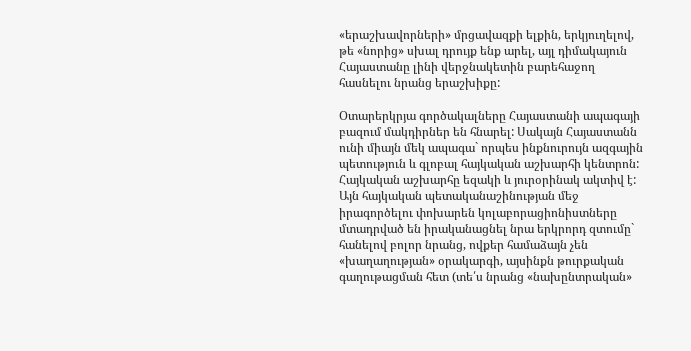«երաշխավորների» մրցավազքի ելքին, երկյուղելով, թե «նորից» սխալ դրույք ենք արել, այլ դիմակայուն Հայաստանը լինի վերջնակետին բարեհաջող հասնելու նրանց երաշխիքը:

Օտարերկրյա գործակալները Հայաստանի ապագայի բազում մակդիրներ են հնարել: Սակայն Հայաստանն ունի միայն մեկ ապագա` որպես ինքնուրույն ազգային պետություն և գլոբալ հայկական աշխարհի կենտրոն: Հայկական աշխարհը եզակի և յուրօրինակ ակտիվ է: Այն հայկական պետականաշինության մեջ իրագործելու փոխարեն կոլաբորացիոնիստները մտադրված են իրականացնել նրա երկրորդ զտումը` հանելով բոլոր նրանց, ովքեր համաձայն չեն «խաղաղության» օրակարգի, այսինքն թուրքական գաղութացման հետ (տե՛ս նրանց «նախընտրական»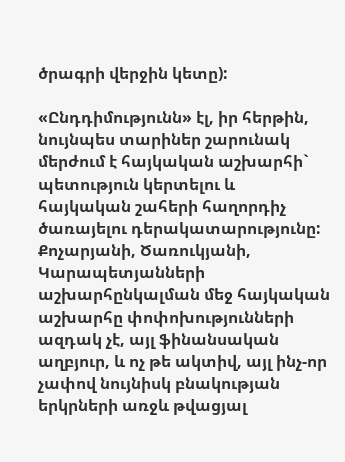ծրագրի վերջին կետը):

«Ընդդիմությունն» էլ, իր հերթին, նույնպես տարիներ շարունակ մերժում է հայկական աշխարհի` պետություն կերտելու և հայկական շահերի հաղորդիչ ծառայելու դերակատարությունը: Քոչարյանի, Ծառուկյանի, Կարապետյանների աշխարհընկալման մեջ հայկական աշխարհը փոփոխությունների ազդակ չէ, այլ ֆինանսական աղբյուր, և ոչ թե ակտիվ, այլ ինչ-որ չափով նույնիսկ բնակության երկրների առջև թվացյալ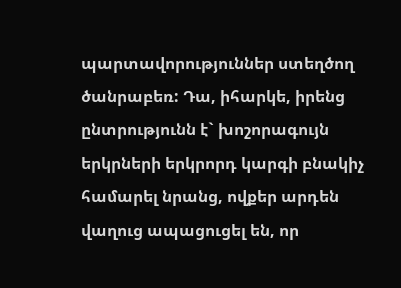պարտավորություններ ստեղծող ծանրաբեռ: Դա, իհարկե, իրենց ընտրությունն է` խոշորագույն երկրների երկրորդ կարգի բնակիչ համարել նրանց, ովքեր արդեն վաղուց ապացուցել են, որ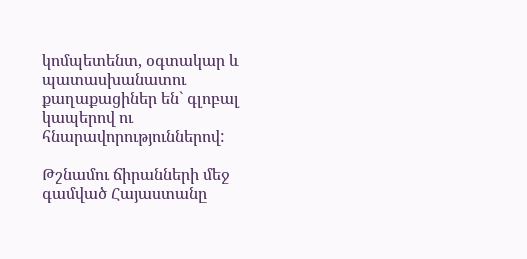կոմպետենտ, օգտակար և պատասխանատու քաղաքացիներ են` գլոբալ կապերով ու հնարավորություններով:

Թշնամու ճիրանների մեջ գամված Հայաստանը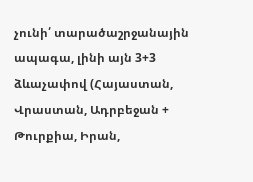չունի՛ տարածաշրջանային ապագա, լինի այն 3+3 ձևաչափով (Հայաստան, Վրաստան, Ադրբեջան + Թուրքիա, Իրան,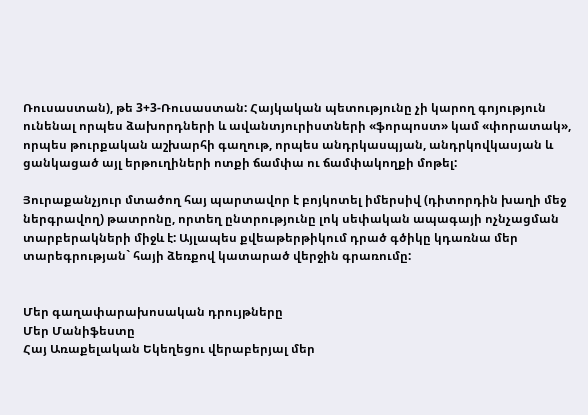Ռուսաստան), թե 3+3-Ռուսաստան: Հայկական պետությունը չի կարող գոյություն ունենալ որպես ձախորդների և ավանտյուրիստների «ֆորպոստ» կամ «փորատակ», որպես թուրքական աշխարհի գաղութ, որպես անդրկասպյան, անդրկովկասյան և ցանկացած այլ երթուղիների ոտքի ճամփա ու ճամփակողքի մոթել:

Յուրաքանչյուր մտածող հայ պարտավոր է բոյկոտել իմերսիվ (դիտորդին խաղի մեջ ներգրավող) թատրոնը, որտեղ ընտրությունը լոկ սեփական ապագայի ոչնչացման տարբերակների միջև է: Այլապես քվեաթերթիկում դրած գծիկը կդառնա մեր տարեգրության` հայի ձեռքով կատարած վերջին գրառումը:


Մեր գաղափարախոսական դրույթները
Մեր Մանիֆեստը
Հայ Առաքելական Եկեղեցու վերաբերյալ մեր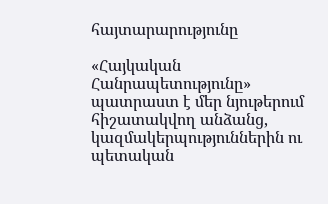հայտարարությունը

«Հայկական Հանրապետությունը» պատրաստ է մեր նյութերում հիշատակվող անձանց, կազմակերպություններին ու պետական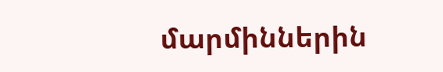մարմիններին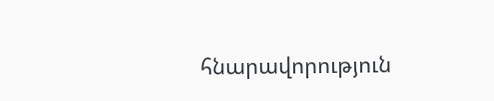հնարավորություն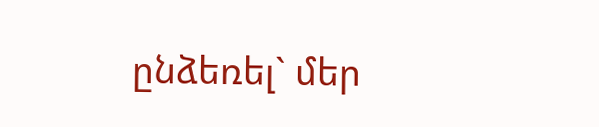ընձեռել` մեր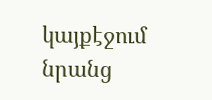կայքէջում նրանց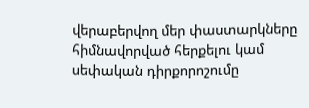վերաբերվող մեր փաստարկները հիմնավորված հերքելու կամ սեփական դիրքորոշումը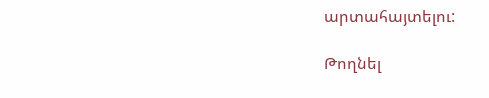արտահայտելու:

Թողնել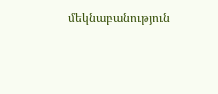մեկնաբանություն